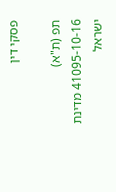פסקי דין

תפ (ת"א) 41095-10-16 מדינת ישראל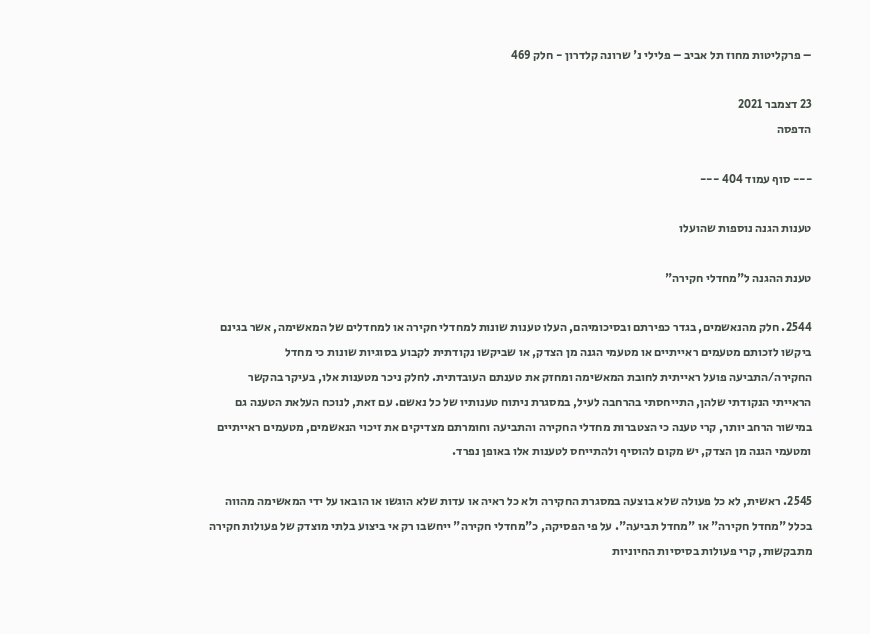– פרקליטות מחוז תל אביב – פלילי נ' שרונה קלדרון - חלק 469

23 דצמבר 2021
הדפסה

--- סוף עמוד 404 ---

טענות הגנה נוספות שהועלו

טענת ההגנה ל"מחדלי חקירה"

2544. חלק מהנאשמים, בגדר כפירתם ובסיכומיהם, העלו טענות שונות למחדלי חקירה או למחדלים של המאשימה, אשר בגינם ביקשו לזכותם מטעמים ראייתיים או מטעמי הגנה מן הצדק, או שביקשו נקודתית לקבוע בסוגיות שונות כי מחדל החקירה/התביעה פועל ראייתית לחובת המאשימה ומחזק את טענתם העובדתית. לחלק ניכר מטענות אלו, בעיקר בהקשר הראייתי הנקודתי שלהן, התייחסתי בהרחבה לעיל, במסגרת ניתוח טענותיו של כל נאשם. עם זאת, לנוכח העלאת הטענה גם במישור הרחב יותר, קרי טענה כי הצטברות מחדלי החקירה והתביעה וחומרתם מצדיקים את זיכוי הנאשמים, מטעמים ראייתיים ומטעמי הגנה מן הצדק, יש מקום להוסיף ולהתייחס לטענות אלו באופן נפרד.

2545. ראשית, לא כל פעולה שלא בוצעה במסגרת החקירה ולא כל ראיה או עדות שלא הוגשו או הובאו על ידי המאשימה מהווה בכלל "מחדל חקירה" או "מחדל תביעה". על פי הפסיקה, כ"מחדלי חקירה" ייחשבו רק אי ביצוע בלתי מוצדק של פעולות חקירה מתבקשות, קרי פעולות בסיסיות החיוניות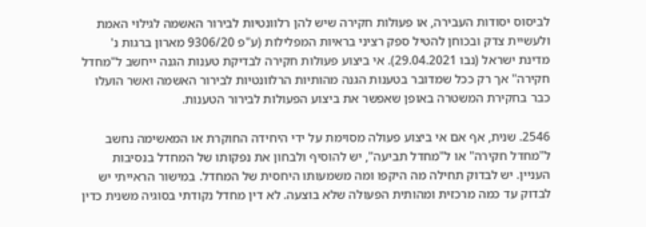לביסוס יסודות העבירה, או פעולות חקירה שיש להן רלוונטיות לבירור האשמה לגילוי האמת ולעשיית צדק ובכוחן להטיל ספק רציני בראיות המפלילות (ע"פ 9306/20 מארון ברגות נ' מדינת ישראל (נבו 29.04.2021). אי ביצוע פעולות חקירה לבדיקת טענות הגנה ייחשב ל"מחדל חקירה" אך רק ככל שמדובר בטענות הגנה מהותיות הרלוונטיות לבירור האשמה ואשר הועלו כבר בחקירת המשטרה באופן שאפשר את ביצוע הפעולות לבירור הטענות.

2546. שנית, אף אם אי ביצוע פעולה מסוימת על ידי היחידה החוקרת או המאשימה נחשב ל"מחדל חקירה" או ל"מחדל תביעה", יש להוסיף ולבחון את נפקותו של המחדל בנסיבות העניין. יש לבדוק תחילה מה היקפו ומה משמעותו היחסית של המחדל. במישור הראייתי יש לבדוק עד כמה מרכזית ומהותית הפעולה שלא בוצעה. לא דין מחדל נקודתי בסוגיה משנית כדין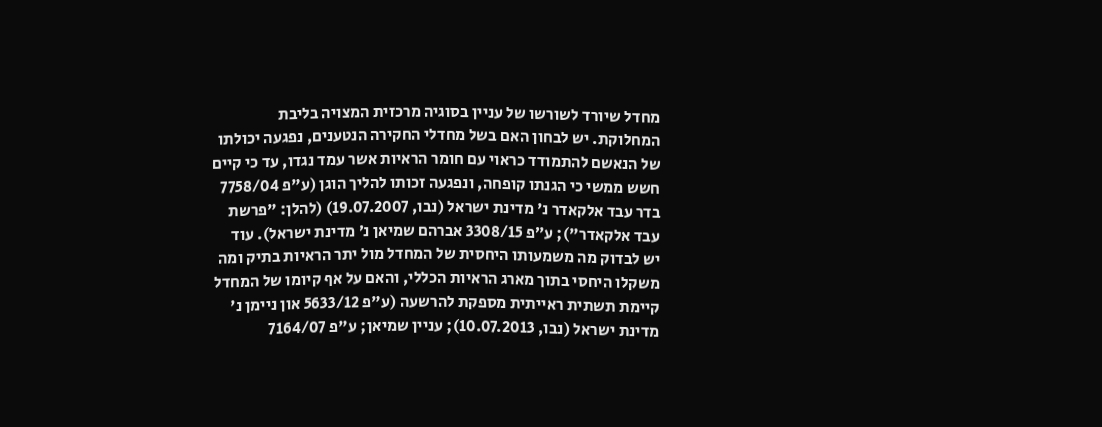מחדל שיורד לשורשו של עניין בסוגיה מרכזית המצויה בליבת המחלוקת. יש לבחון האם בשל מחדלי החקירה הנטענים, נפגעה יכולתו של הנאשם להתמודד כראוי עם חומר הראיות אשר עמד נגדו, עד כי קיים חשש ממשי כי הגנתו קופחה, ונפגעה זכותו להליך הוגן (ע"פ 7758/04 בדר עבד אלקאדר נ' מדינת ישראל (נבו, 19.07.2007) (להלן: "פרשת עבד אלקאדר"); ע״פ 3308/15 אברהם שמיאן נ׳ מדינת ישראל). עוד יש לבדוק מה משמעותו היחסית של המחדל מול יתר הראיות בתיק ומה משקלו היחסי בתוך מארג הראיות הכללי, והאם על אף קיומו של המחדל קיימת תשתית ראייתית מספקת להרשעה (ע"פ 5633/12 און ניימן נ' מדינת ישראל (נבו, 10.07.2013); עניין שמיאן; ע"פ 7164/07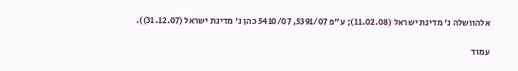אלהוושלה נ' מדינת ישראל (11.02.08); ע"פ 5391/07, 5410/07 כהן נ' מדינת ישראל (31.12.07)).

עמוד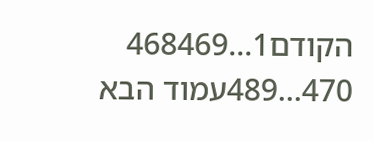הקודם1...468469
470...489עמוד הבא